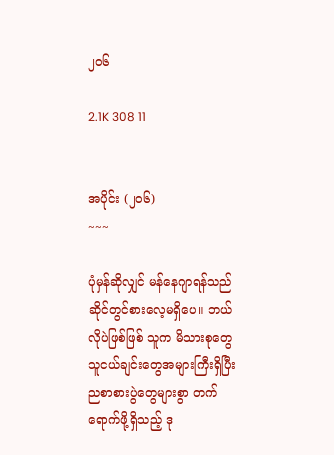၂၀၆

2.1K 308 11


အပိုင်း (၂၀၆)
~~~

ပုံမှန်ဆိုလျှင် မန်နေဂျာရန်သည် ဆိုင်တွင်စားလေ့မရှိပေ။ ဘယ်လိုပဲဖြစ်ဖြစ် သူက မိသားစုတွေ သူငယ်ချင်းတွေအများကြီးရှိပြီး ညစာစားပွဲတွေများစွာ တက်ရောက်ဖို့ရှိသည့် ဒု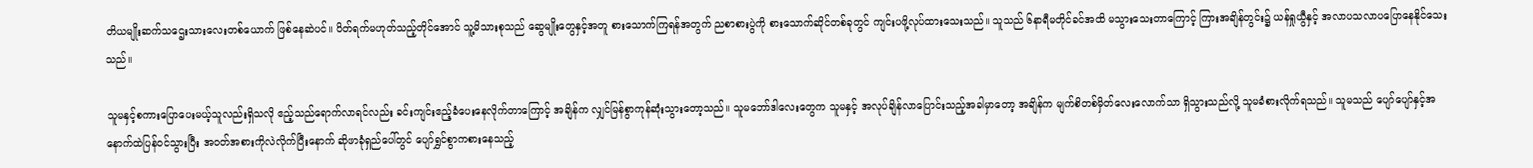တိယမျိုးဆက်သဌေးသားလေးတစ်ယောက် ဖြစ်နေဆဲပင်။ ပိတ်ရက်မဟုတ်သည့်တိုင်အောင် သူ့မိသားစုသည် ဆွေမျိုးတွေနှင့်အတူ စားသောက်ကြရန်အတွက် ညစာစားပွဲကို စားသောက်ဆိုင်တစ်ခုတွင် ကျင်းပဖို့လုပ်ထားသေးသည်။ သူသည် ၆နာရီမတိုင်ခင်အထိ မသွားသေးတာကြောင့် ကြားအချိန်တွင်း၌ ယန်ရှုယွီနှင့် အလာပသလာပပြောနေနိုင်သေးသည်။

သူမနှင့်စကားပြောပေးမယ့်သူလည်းရှိသလို ဧည့်သည်ရောက်လာရင်လည်း ခင်းကျင်းဧည့်ခံပေးနေလိုက်တာကြောင့် အချိန်က လျှင်မြန်စွာကုန်ဆုံးသွားတော့သည်။ သူမဘော်ဒါလေးတွေက သူမနှင့် အလုပ်ချိန်လာပြောင်းသည့်အခါမှာတော့ အချိန်က မျက်စိတစ်မှိတ်လေးလောက်သာ ရှိသွားသည်လို့ သူမခံစားလိုက်ရသည်။ သူမသည် ပျော်ပျော်နှင့်အနောက်ထဲပြန်ဝင်သွားပြီး အဝတ်အစားကိုလဲလိုက်ပြီးနောက် ဆိုဖာခုံရှည်ပေါ်တွင် ပျော်ရွှင်စွာကစားနေသည့်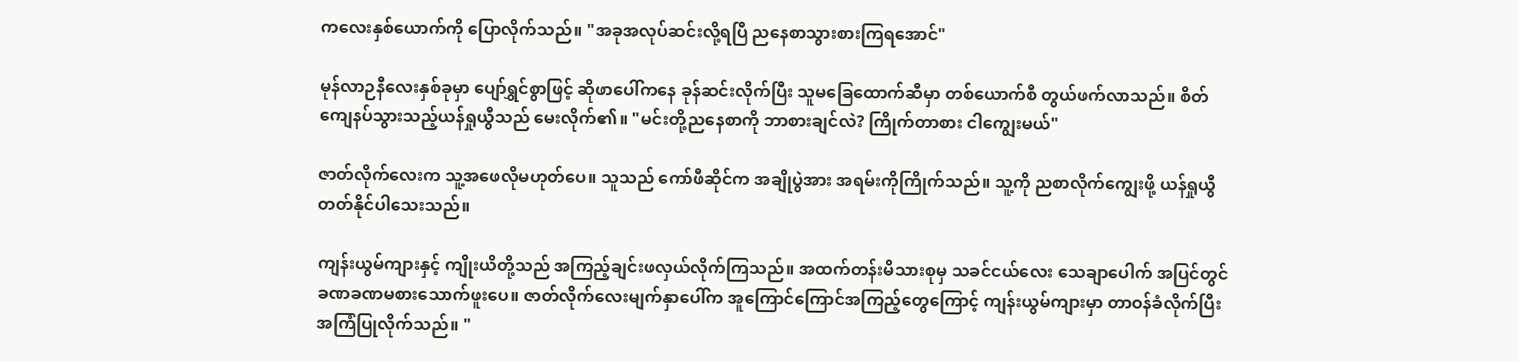ကလေးနှစ်ယောက်ကို ပြောလိုက်သည်။ "အခုအလုပ်ဆင်းလို့ရပြီ ညနေစာသွားစားကြရအောင်"

မုန်လာဉနီလေးနှစ်ခုမှာ ပျော်ရွှင်စွာဖြင့် ဆိုဖာပေါ်ကနေ ခုန်ဆင်းလိုက်ပြီး သူမခြေထောက်ဆီမှာ တစ်ယောက်စီ တွယ်ဖက်လာသည်။ စိတ်ကျေနပ်သွားသည့်ယန်ရှုယွီသည် မေးလိုက်၏။ "မင်းတို့ညနေစာကို ဘာစားချင်လဲ? ကြိုက်တာစား ငါကျွေးမယ်"

ဇာတ်လိုက်လေးက သူ့အဖေလိုမဟုတ်ပေ။ သူသည် ကော်ဖီဆိုင်က အချိုပွဲအား အရမ်းကိုကြိုက်သည်။ သူ့ကို ညစာလိုက်ကျွေးဖို့ ယန်ရှုယွီတတ်နိုင်ပါသေးသည်။

ကျန်းယွမ်ကျားနှင့် ကျိုးယိတို့သည် အကြည့်ချင်းဖလှယ်လိုက်ကြသည်။ အထက်တန်းမိသားစုမှ သခင်ငယ်လေး သေချာပေါက် အပြင်တွင် ခဏခဏမစားသောက်ဖူးပေ။ ဇာတ်လိုက်လေးမျက်နှာပေါ်က အူကြောင်ကြောင်အကြည့်တွေကြောင့် ကျန်းယွမ်ကျားမှာ တာဝန်ခံလိုက်ပြီး အကြံပြုလိုက်သည်။ "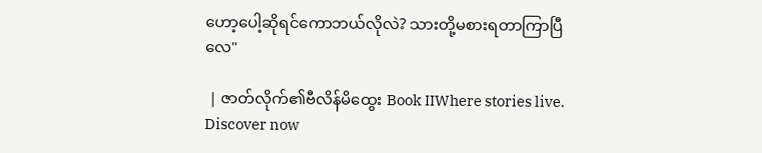ဟော့ပေါ့ဆိုရင်ကောဘယ်လိုလဲ? သားတို့မစားရတာကြာပြီလေ"

 | ဇာတ်လိုက်၏ဗီလိန်မိထွေး Book IIWhere stories live. Discover now